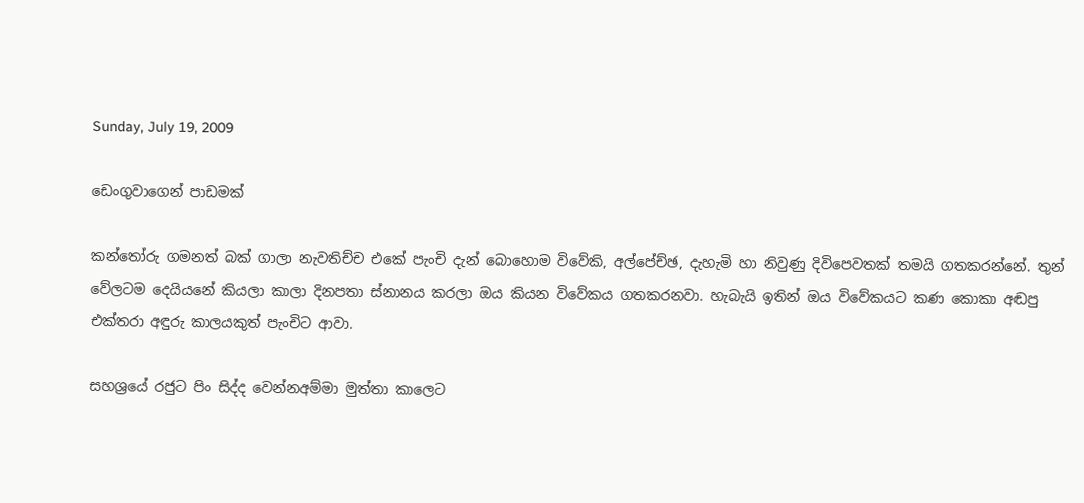Sunday, July 19, 2009

ඩෙංගුවාගෙන් පාඩමක්

කන්තෝරු ගමනත් බක් ගාලා නැවතිච්ච එකේ පැංචි දැන් බොහොම විවේකි, අල්පේච්ඡ, දැහැමි හා නිවුණු දිවිපෙවතක් තමයි ගතකරන්නේ. තුන් වේලටම දෙයියනේ කියලා කාලා දිනපතා ස්නානය කරලා ඔය කියන විවේකය ගතකරනවා. හැබැයි ඉතින් ඔය විවේකයට කණ කොකා අඬපු එක්තරා අඳුරු කාලයකුත් පැංචිට ආවා.

සහශ්‍රයේ රජුට පිං සිද්ද වෙන්නඅම්මා මුත්තා කාලෙට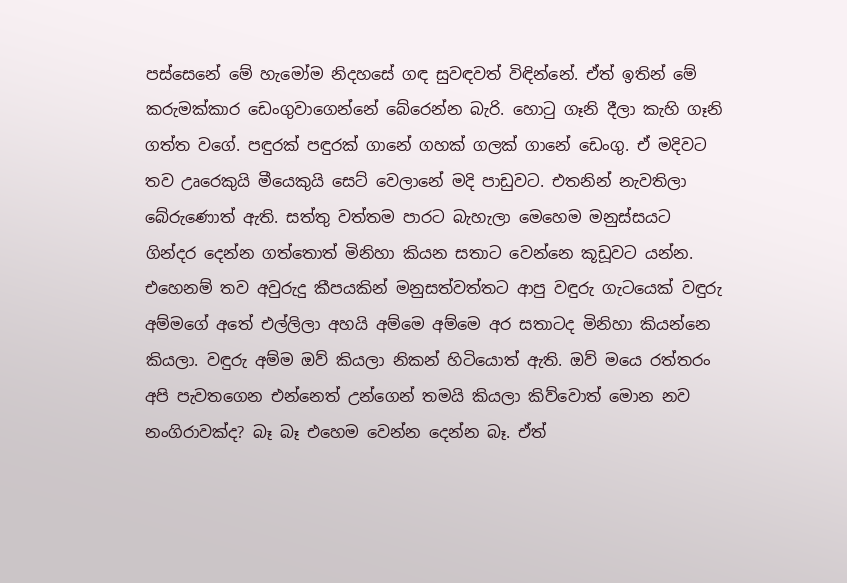පස්සෙනේ මේ හැමෝම නිදහසේ ගඳ සුවඳවත් විඳින්නේ. ඒත් ඉතින් මේ කරුමක්කාර ඩෙංගුවාගෙන්නේ බේරෙන්න බැරි. හොටු ගෑනි දීලා කැහි ගෑනි ගත්ත වගේ. පඳුරක් පඳුරක් ගානේ ගහක් ගලක් ගානේ ඩෙංගු. ඒ මදිවට තව උෘරෙකුයි මීයෙකුයි සෙට් වෙලානේ මදි පාඩුවට. එතනින් නැවතිලා බේරුණොත් ඇති. සත්තු වත්තම පාරට බැහැලා මෙහෙම මනුස්සයට ගින්දර දෙන්න ගත්තොත් මිනිහා කියන සතාට වෙන්නෙ කූඩූවට යන්න. එහෙනම් තව අවුරුදු කීපයකින් මනුසත්වත්තට ආපු වඳුරු ගැටයෙක් වඳුරු අම්මගේ අතේ එල්ලිලා අහයි අම්මෙ අම්මෙ අර සතාටද මිනිහා කියන්නෙ කියලා. වඳුරු අම්ම ඔව් කියලා නිකන් හිටියොත් ඇති. ඔව් මයෙ රත්තරං අපි පැවතගෙන එන්නෙත් උන්ගෙන් තමයි කියලා කිව්වොත් මොන නව නංගිරාවක්ද? බෑ බෑ එහෙම වෙන්න දෙන්න බෑ. ඒත්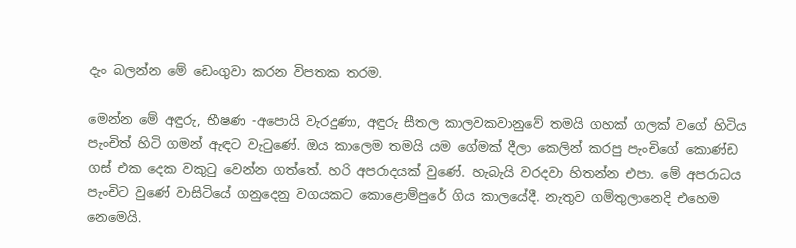දැං බලන්න මේ ඩෙංගුවා කරන විපතක තරම.

මෙන්න මේ අඳුරු, භීෂණ -අපොයි වැරදුණා, අඳුරු සීතල කාලවකවානුවේ තමයි ගහක් ගලක් වගේ හිටිය පැංචිත් හිටි ගමන් ඇඳට වැටුණේ. ඔය කාලෙම තමයි යම ගේමක් දීලා කෙලින් කරපු පැංචිගේ කොණ්ඩ ගස් එක දෙක වකුටු වෙන්න ගත්තේ. හරි අපරාදයක් වුණේ. හැබැයි වරදවා හිතන්න එපා. මේ අපරාධය පැංචිට වුණේ වාසිටියේ ගනුදෙනු වගයකට කොළොම්පුරේ ගිය කාලයේදී. නැතුව ගම්තුලානෙදි එහෙම නෙමෙයි.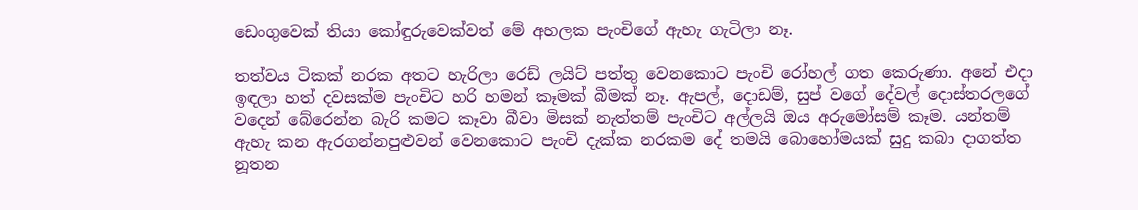ඩෙංගුවෙක් තියා කෝඳුරුවෙක්වත් මේ අහලක පැංචිගේ ඇහැ ගැටිලා නෑ.

තත්වය ටිකක් නරක අතට හැරිලා රෙඩ් ලයිට් පත්තු වෙනකොට පැංචි රෝහල් ගත කෙරුණා. අනේ එදා ඉඳලා හත් දවසක්ම පැංචිට හරි හමන් කෑමක් බීමක් නෑ. ඇපල්, දොඩම්, සුප් වගේ දේවල් දොස්තරලගේ වදෙන් බේරෙන්න බැරි කමට කෑවා බීවා මිසක් නැත්තම් පැංචිට අල්ලයි ඔය අරුමෝසම් කෑම. යන්තම් ඇහැ කන ඇරගන්නපුළුවන් වෙනකොට පැංචි දැක්ක නරකම දේ තමයි බොහෝමයක් සුදු කබා දාගත්ත නූතන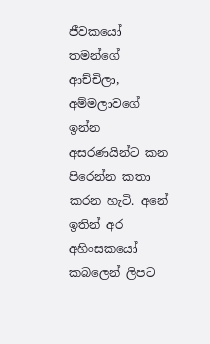ජීවකයෝ තමන්ගේ ආච්චිලා, අම්මලාවගේ ඉන්න අසරණයින්ට කන පිරෙන්න කතා කරන හැටි. අනේ ඉතින් අර අහිංසකයෝ කබලෙන් ලිපට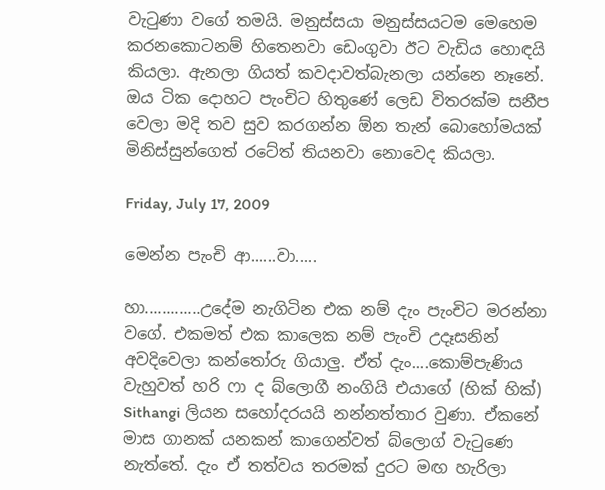වැටුණා වගේ තමයි. මනුස්සයා මනුස්සයටම මෙහෙම කරනකොටනම් හිතෙනවා ඩෙංගුවා ඊට වැඩිය හොඳයි කියලා. ඇනලා ගියත් කවදාවත්බැනලා යන්නෙ නෑනේ. ඔය ටික දොහට පැංචිට හිතුණේ ලෙඩ විතරක්ම සනීප වෙලා මදි තව සුව කරගන්න ඕන තැන් බොහෝමයක් මිනිස්සුන්ගෙත් රටේත් තියනවා නොවෙද කියලා.

Friday, July 17, 2009

මෙන්න පැංචි ආ......වා.....

හා.............උදේම නැගිටින එක නම් දැං පැංචිට මරන්නා වගේ. එකමත් එක කාලෙක නම් පැංචි උදෑසනින් අවදිවෙලා කන්තෝරු ගියාලු. ඒත් දැං....කොම්පැණිය වැහුවත් හරි ෆා ද බ්ලොගී නංගියි එයාගේ (හික් හික්) Sithangi ලියන සහෝදරයයි නන්නත්තාර වුණා. ඒකනේ මාස ගානක් යනකන් කාගෙන්වත් බ්ලොග් වැටුණෙ නැත්තේ. දැං ඒ තත්වය තරමක් දුරට මඟ හැරිලා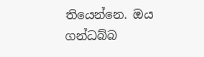තියෙන්නෙ. ඔය ගන්ධබ්බ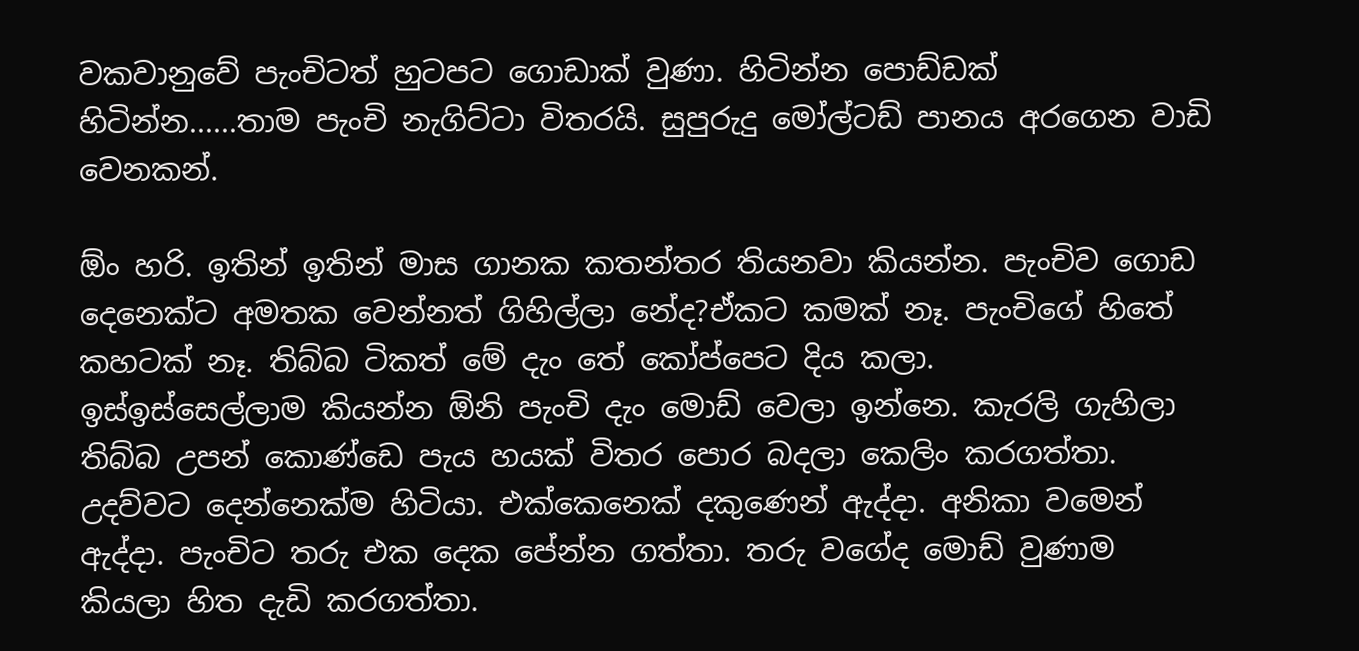වකවානුවේ පැංචිටත් හුටපට ගොඩාක් වුණා. හිටින්න පොඩ්ඩක් හිටින්න......තාම පැංචි නැගිට්ටා විතරයි. සුපුරුදු මෝල්ටඩ් පානය අරගෙන වාඩි වෙනකන්.

ඕං හරි. ඉතින් ඉතින් මාස ගානක කතන්තර තියනවා කියන්න. පැංචිව ගොඩ දෙනෙක්ට අමතක වෙන්නත් ගිහිල්ලා නේද?ඒකට කමක් නෑ. පැංචිගේ හිතේ කහටක් නෑ. තිබ්බ ටිකත් මේ දැං තේ කෝප්පෙට දිය කලා.
ඉස්ඉස්සෙල්ලාම කියන්න ඕනි පැංචි දැං මොඩ් වෙලා ඉන්නෙ. කැරලි ගැහිලා තිබ්බ උපන් කොණ්ඩෙ පැය හයක් විතර පොර බදලා කෙලිං කරගත්තා. උදව්වට දෙන්නෙක්ම හිටියා. එක්කෙනෙක් දකුණෙන් ඇද්දා. අනිකා වමෙන් ඇද්දා. පැංචිට තරු එක දෙක පේන්න ගත්තා. තරු වගේද මොඩ් වුණාම කියලා හිත දැඩි කරගත්තා.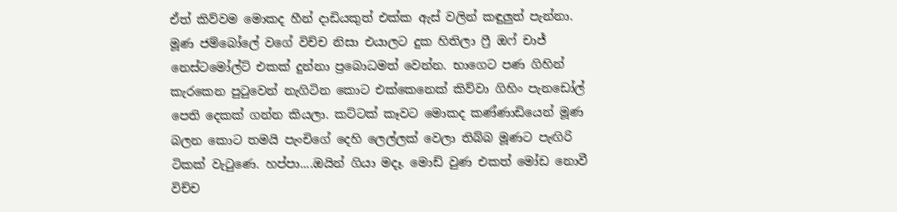ඒත් කිව්වම මොකද හීන් දාඩියකුත් එක්ක ඇස් වලින් කඳුලුත් පැන්නා. මූණ ජම්බෝලේ වගේ විච්ච නිසා එයාලට දුක හිතිලා ෆ්‍රී ඔ‍ෆ් චාජ් නෙස්ටමෝල්ට් එකක් දුන්නා ප්‍රබොධමත් වෙන්න. භාගෙට පණ ගිහින් කැරකෙන පුටුවෙන් නැගිටින කොට එක්කෙනෙක් කිව්වා ගිහිං පැනඩෝල් පෙති දෙකක් ගන්න කියලා. කට්ටක් කෑවට මොකද කණ්ණාඩියෙන් මූණ බලන කොට තමයි පැංචිගේ දෙහි ලෙල්ලක් වෙලා තිබ්බ මූණට පැඟිරි ටිකක් වැටුණෙ. හප්පා....ඔයින් ගියා මදෑ. මොඩ් වුණ එකත් මෝඩ නොවී විච්ච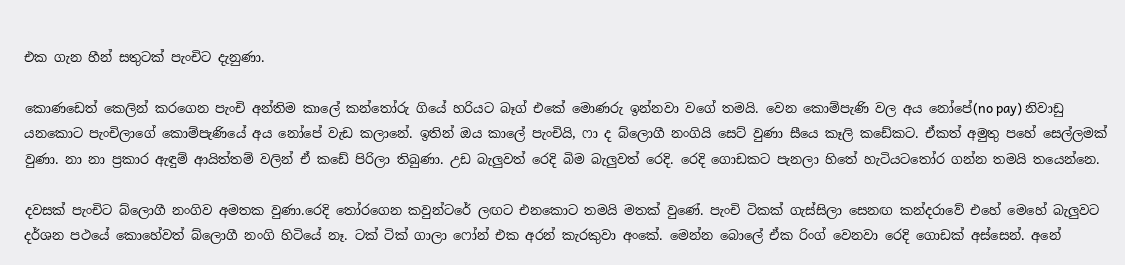එක ගැන හීන් සතුටක් පැංචිට දැනුණා.

කොණඩෙත් කෙලින් කරගෙන පැංචි අන්තිම කාලේ ‍කන්තෝරු ගියේ හරියට බෑග් එකේ මොණරු ඉන්නවා වගේ තමයි. වෙන කොම්පැණි වල අය නෝපේ(no pay) නිවාඩු යනකොට පැංචිලාගේ කොම්පැණියේ අය නෝපේ වැඩ කලානේ. ඉතින් ඔය කාලේ පැංචියි, ෆා ද බ්ලොගී නංගියි සෙට් වුණා සීයෙ කෑලි කඩේකට. ඒකත් අමුතු පහේ සෙල්ලමක් වුණා. නා නා ප්‍රකාර ඇඳුම් ආයිත්තම් වලින් ඒ කඩේ පිරිලා තිබුණා. උඩ බැලුවත් රෙදි බිම බැලුවත් රෙදි. රෙදි ගොඩකට පැනලා හිතේ හැටියටතෝර ගන්න තමයි තයෙන්නෙ.

දවසක් පැංචිට බ්ලොගී නංගිව අමතක වුණා.රෙදි තෝරගෙන කවුන්ටරේ ලඟට එනකොට තමයි මතක් වුණේ. පැංචි ටිකක් ගැස්සිලා සෙනඟ කන්දරාවේ එහේ මෙහේ බැලුවට දර්ශන පථයේ කොහේවත් බ්ලොගී නංගි හිටියේ නෑ. ටක් ටික් ගාලා ෆෝන් එක අරන් කැරකුවා අංකේ. මෙන්න බොලේ ඒක රිංග් වෙනවා රෙදි ගොඩක් අස්සෙන්. අනේ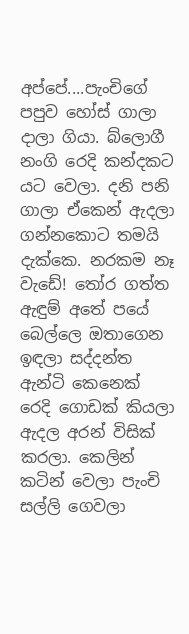අප්පේ....පැංචිගේ පපුව හෝස් ගාලා දාලා ගියා. බ්ලොගී නංගි රෙදි කන්දකට යට වෙලා. දනි පනි ගාලා ඒකෙන් ඇදලා ගන්නකොට තමයි දැක්කෙ. නරකම නෑ වැඩේ! තෝර ගත්ත ඇඳුම් අතේ පයේ බෙල්ලෙ ඔතාගෙන ඉඳලා සද්දන්ත ඇන්ටි කෙනෙක් රෙදි ගොඩක් කියලා ඇදල අරන් විසික් කරලා. කෙලින් ක‍ටින් වෙලා පැංචි සල්ලි ගෙවලා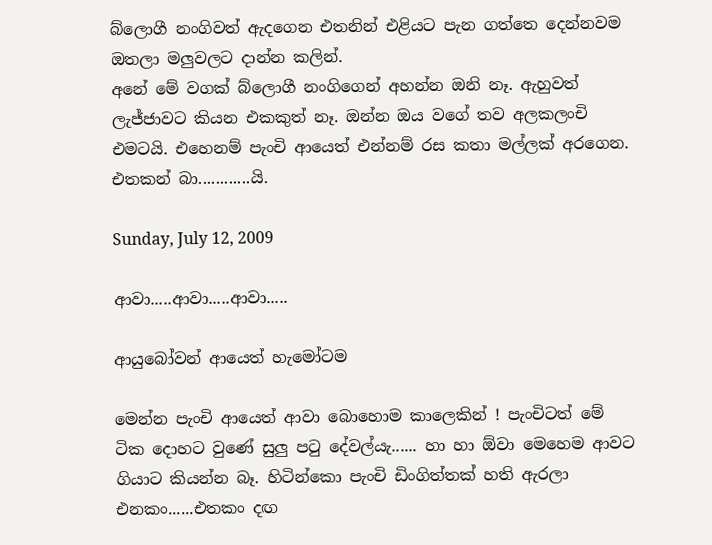බ්ලොගී නංගිවත් ඇදගෙන එතනින් එළියට පැන ගත්තෙ දෙන්නවම ඔතලා මලුවලට දාන්න කලින්.
අනේ මේ වගක් බ්ලොගී නංගිගෙන් අහන්න ඔනි නෑ. ඇහුවත් ලැජ්ජාවට කියන එකකුත් නෑ. ඔන්න ඔය වගේ තව අලකලංචි එමටයි. එහෙනම් පැංචි ආයෙත් එන්නම් රස කතා මල්ලක් අරගෙන. එතකන් බා............යි.

Sunday, July 12, 2009

ආවා.....ආවා.....ආවා.....

ආයුබෝවන් ආයෙත් හැමෝටම

මෙන්න පැංචි ආයෙත් ආවා බොහොම කාලෙකින් ! පැංචිටත් මේ ටික දොහට වු‍ණේ සුලු පටු දේවල්යැ...... හා හා ඕවා මෙහෙම ආවට ගියාට කියන්න බෑ. හිටින්කො පැංචි ඩිංගිත්තක් හති ඇරලා එනකං......එතකං දඟ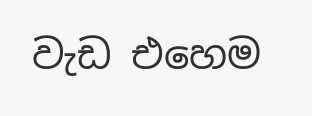වැඩ එහෙම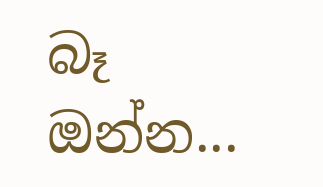බෑ ඔන්න...